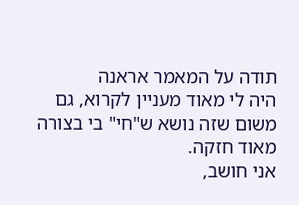תודה על המאמר אראנה
היה לי מאוד מעניין לקרוא, גם משום שזה נושא ש"חי" בי בצורה מאוד חזקה.
אני חושב,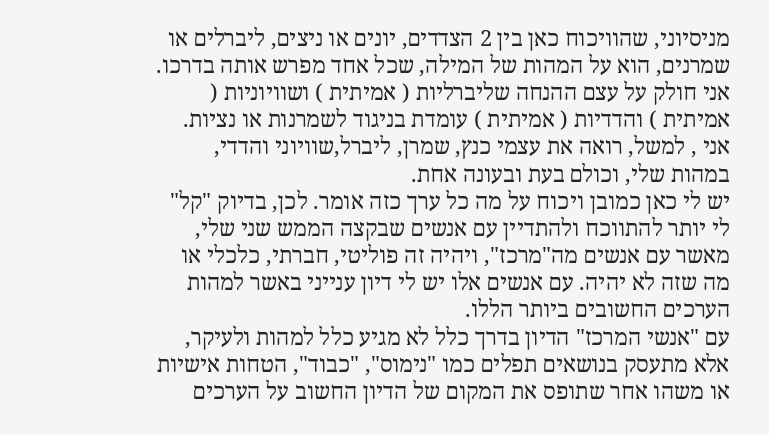מניסיוני, שהוויכוח כאן בין 2 הצדדים, יונים או ניצים, ליברלים או שמרנים, הוא על המהות של המילה, שכל אחד מפרש אותה בדרכו.
אני חולק על עצם ההנחה שליברליות ( אמיתית ) ושוויוניות ( אמיתית ) והדדיות ( אמיתית ) עומדת בניגוד לשמרנות או נציות. אני , למשל, רואה את עצמי כנץ, שמרן, ליברל,שוויוני והדדי, במהות שלי, וכולם בעת ובעונה אחת.
יש לי כאן כמובן ויכוח על מה כל ערך כזה אומר. לכן, בדיוק "קל" לי יותר להתווכח ולהתדיין עם אנשים שבקצה הממש שני שלי, מאשר עם אנשים מה"מרכז", ויהיה זה פוליטי, חברתי, כלכלי או מה שזה לא יהיה. עם אנשים אלו יש לי דיון ענייני באשר למהות הערכים החשובים ביותר הללו.
עם "אנשי המרכז" הדיון בדרך כלל לא מגיע כלל למהות ולעיקר, אלא מתעסק בנושאים תפלים כמו "נימוס", "כבוד", הטחות אישיות או משהו אחר שתופס את המקום של הדיון החשוב על הערכים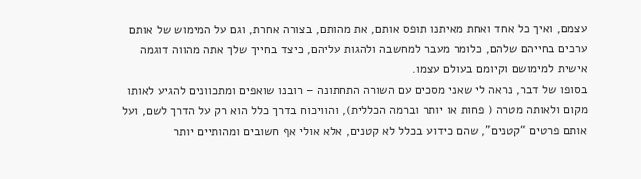עצמם, ואיך כל אחד ואחת מאיתנו תופס אותם, את מהותם, בצורה אחרת, וגם על המימוש של אותם ערכים בחייהם שלהם, כלומר מעבר למחשבה ולהגות עליהם, כיצד בחייך שלך אתה מהווה דוגמה אישית למימושם וקיומם בעולם עצמו.
בסופו של דבר, נראה לי שאני מסכים עם השורה התחתונה – רובנו שואפים ומתכוונים להגיע לאותו מקום ולאותה מטרה ( פחות או יותר וברמה הכללית), והוויכוח בדרך כלל הוא רק על הדרך לשם, ועל אותם פרטים “קטנים”, שהם כידוע בכלל לא קטנים, אלא אולי אף חשובים ומהותיים יותר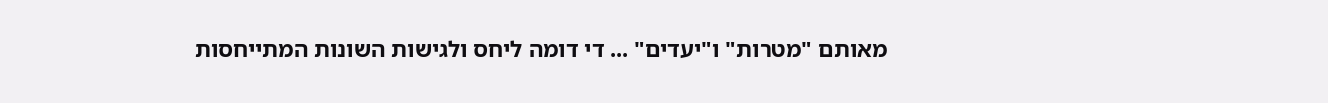מאותם "מטרות" ו"יעדים" ... די דומה ליחס ולגישות השונות המתייחסות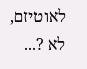לאוטיזם, לא ?...